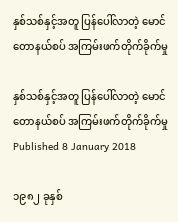နှစ်သစ်နှင့်အတူ ပြန်ပေါ်လာတဲ့ မောင်တောနယ်စပ် အကြမ်းဖက်တိုက်ခိုက်မှု

နှစ်သစ်နှင့်အတူ ပြန်ပေါ်လာတဲ့ မောင်တောနယ်စပ် အကြမ်းဖက်တိုက်ခိုက်မှု
Published 8 January 2018

၁၉၈၂ ခုနှစ်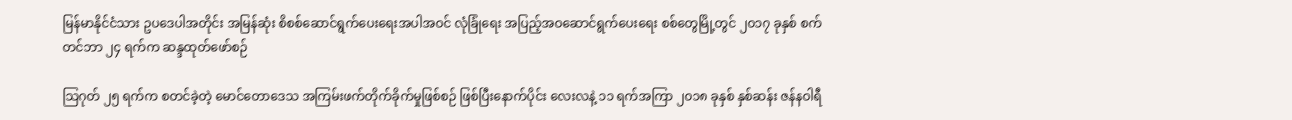မြန်မာနိုင်ငံသား ဥပဒေပါအတိုင်း အမြန်ဆုံး စိစစ်ဆောင်ရွက်ပေးရေးအပါအဝင် လုံခြုံရေး အပြည့်အဝဆောင်ရွက်ပေးရေး စစ်တွေမြို့တွင် ၂၀၁၇ ခုနှစ် စက်တင်ဘာ ၂၄ ရက်က ဆန္ဒထုတ်ဖော်စဉ်

သြဂုတ် ၂၅ ရက်က စတင်ခဲ့တဲ့ မောင်တောဒေသ အကြမ်းဖက်တိုက်ခိုက်မှုဖြစ်စဉ် ဖြစ်ပြီးနောက်ပိုင်း လေးလနဲ့ ၁၁ ရက်အကြာ ၂၀၁၈ ခုနှစ် နှစ်ဆန်း ဇန်နဝါရီ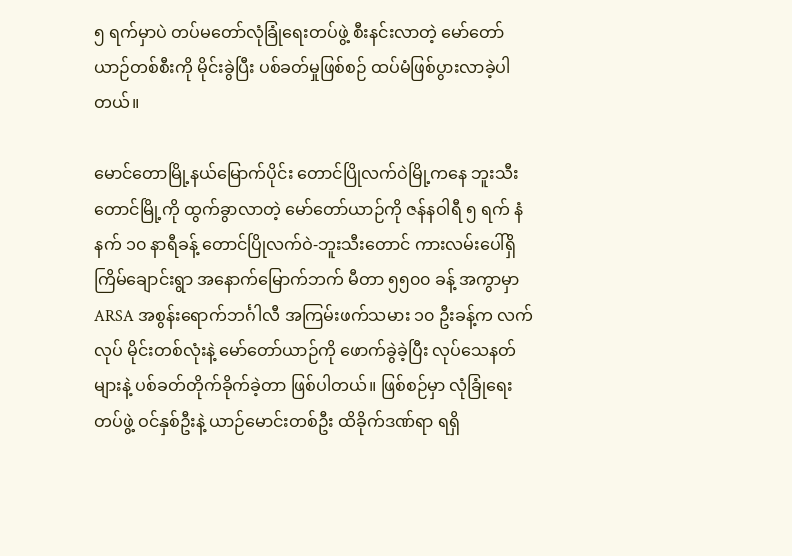၅ ရက်မှာပဲ တပ်မတော်လုံခြုံရေးတပ်ဖွဲ့ စီးနင်းလာတဲ့ မော်တော်ယာဉ်တစ်စီးကို မိုင်းခွဲပြီး ပစ်ခတ်မှုဖြစ်စဉ် ထပ်မံဖြစ်ပွားလာခဲ့ပါတယ်။

မောင်တောမြို့နယ်မြောက်ပိုင်း တောင်ပြိုလက်ဝဲမြို့ကနေ ဘူးသီးတောင်မြို့ကို ထွက်ခွာလာတဲ့ မော်တော်ယာဉ်ကို ဇန်နဝါရီ ၅ ရက် နံနက် ၁၀ နာရီခန့် တောင်ပြိုလက်ဝဲ-ဘူးသီးတောင် ကားလမ်းပေါ်ရှိ ကြိမ်ချောင်းရွာ အနောက်မြောက်ဘက် မီတာ ၅၅၀၀ ခန့် အကွာမှာ ARSA အစွန်းရောက်ဘင်္ဂါလီ အကြမ်းဖက်သမား ၁၀ ဦးခန့်က လက်လုပ် မိုင်းတစ်လုံးနဲ့ မော်တော်ယာဉ်ကို ဖောက်ခွဲခဲ့ပြီး လုပ်သေနတ်များနဲ့ ပစ်ခတ်တိုက်ခိုက်ခဲ့တာ ဖြစ်ပါတယ်။ ဖြစ်စဉ်မှာ လုံခြုံရေးတပ်ဖွဲ့ ဝင်နှစ်ဦးနဲ့ ယာဉ်မောင်းတစ်ဦး ထိခိုက်ဒဏ်ရာ ရရှိ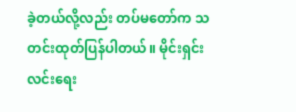ခဲ့တယ်လို့လည်း တပ်မတော်က သတင်းထုတ်ပြန်ပါတယ်။ မိုင်းရှင်းလင်းရေး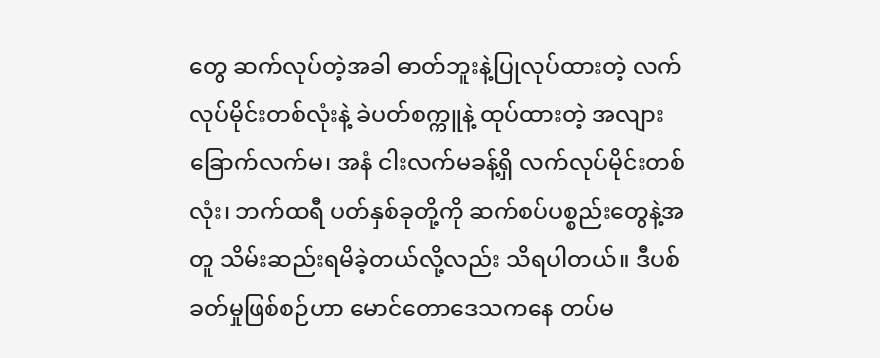တွေ ဆက်လုပ်တဲ့အခါ ဓာတ်ဘူးနဲ့ပြုလုပ်ထားတဲ့ လက်လုပ်မိုင်းတစ်လုံးနဲ့ ခဲပတ်စက္ကူနဲ့ ထုပ်ထားတဲ့ အလျားခြောက်လက်မ၊ အနံ ငါးလက်မခန့်ရှိ လက်လုပ်မိုင်းတစ်လုံး၊ ဘက်ထရီ ပတ်နှစ်ခုတို့ကို ဆက်စပ်ပစ္စည်းတွေနဲ့အတူ သိမ်းဆည်းရမိခဲ့တယ်လို့လည်း သိရပါတယ်။ ဒီပစ်ခတ်မှုဖြစ်စဉ်ဟာ မောင်တောဒေသကနေ တပ်မ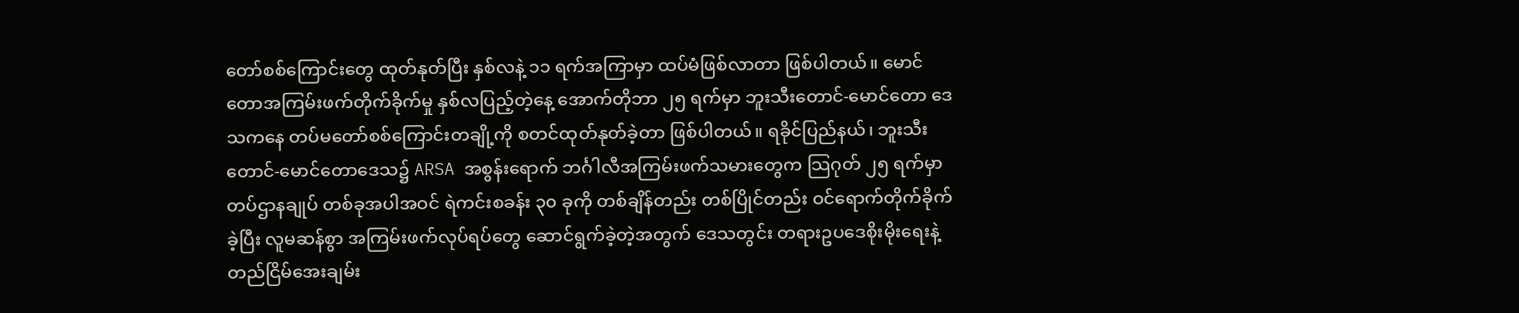တော်စစ်ကြောင်းတွေ ထုတ်နုတ်ပြီး နှစ်လနဲ့ ၁၁ ရက်အကြာမှာ ထပ်မံဖြစ်လာတာ ဖြစ်ပါတယ်။ မောင်တောအကြမ်းဖက်တိုက်ခိုက်မှု နှစ်လပြည့်တဲ့နေ့ အောက်တိုဘာ ၂၅ ရက်မှာ ဘူးသီးတောင်-မောင်တော ဒေသကနေ တပ်မတော်စစ်ကြောင်းတချို့ကို စတင်ထုတ်နုတ်ခဲ့တာ ဖြစ်ပါတယ်။ ရခိုင်ပြည်နယ်၊ ဘူးသီးတောင်-မောင်တောဒေသ၌ ARSA အစွန်းရောက် ဘင်္ဂါလီအကြမ်းဖက်သမားတွေက သြဂုတ် ၂၅ ရက်မှာ တပ်ဌာနချုပ် တစ်ခုအပါအဝင် ရဲကင်းစခန်း ၃၀ ခုကို တစ်ချိန်တည်း တစ်ပြိုင်တည်း ဝင်ရောက်တိုက်ခိုက်ခဲ့ပြီး လူမဆန်စွာ အကြမ်းဖက်လုပ်ရပ်တွေ ဆောင်ရွက်ခဲ့တဲ့အတွက် ဒေသတွင်း တရားဥပဒေစိုးမိုးရေးနဲ့ တည်ငြိမ်အေးချမ်း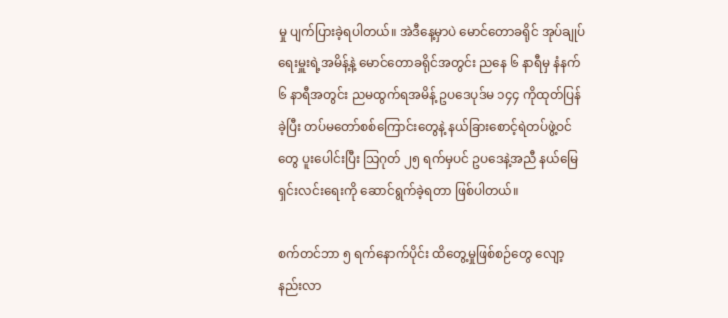မှု ပျက်ပြားခဲ့ရပါတယ်။ အဲဒီနေ့မှာပဲ မောင်တောခရိုင် အုပ်ချုပ်ရေးမှူးရဲ့အမိန့်နဲ့ မောင်တောခရိုင်အတွင်း ညနေ ၆ နာရီမှ နံနက် ၆ နာရီအတွင်း ညမထွက်ရအမိန့် ဥပဒေပုဒ်မ ၁၄၄ ကိုထုတ်ပြန်ခဲ့ပြီး တပ်မတော်စစ်ကြောင်းတွေနဲ့ နယ်ခြားစောင့်ရဲတပ်ဖွဲ့ဝင်တွေ ပူးပေါင်းပြီး သြဂုတ် ၂၅ ရက်မှပင် ဥပဒေနဲ့အညီ နယ်မြေရှင်းလင်းရေးကို ဆောင်ရွက်ခဲ့ရတာ ဖြစ်ပါတယ်။

စက်တင်ဘာ ၅ ရက်နောက်ပိုင်း ထိတွေ့မှုဖြစ်စဉ်တွေ လျော့နည်းလာ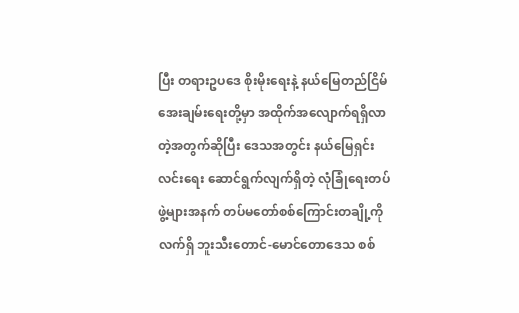ပြီး တရားဥပဒေ စိုးမိုးရေးနဲ့ နယ်မြေတည်ငြိမ်အေးချမ်းရေးတို့မှာ အထိုက်အလျောက်ရရှိလာတဲ့အတွက်ဆိုပြီး ဒေသအတွင်း နယ်မြေရှင်းလင်းရေး ဆောင်ရွက်လျက်ရှိတဲ့ လုံခြုံရေးတပ်ဖွဲ့များအနက် တပ်မတော်စစ်ကြောင်းတချို့ကို လက်ရှိ ဘူးသီးတောင်-မောင်တောဒေသ စစ်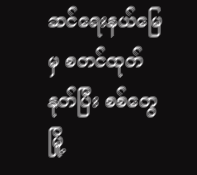ဆင်ရေးနယ်မြေမှ စတင်ထုတ်နုတ်ပြီး စစ်တွေမြို့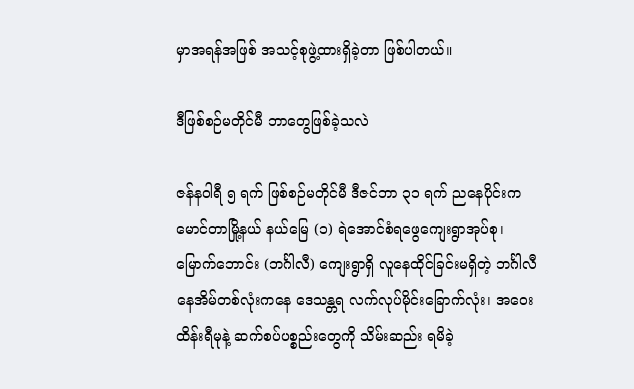မှာအရန်အဖြစ် အသင့်စုဖွဲ့ထားရှိခဲ့တာ ဖြစ်ပါတယ်။

ဒီဖြစ်စဉ်မတိုင်မီ ဘာတွေဖြစ်ခဲ့သလဲ

ဇန်နဝါရီ ၅ ရက် ဖြစ်စဉ်မတိုင်မီ ဒီဇင်ဘာ ၃၁ ရက် ညနေပိုင်းက မောင်တာမြို့နယ် နယ်မြေ (၁) ရဲအောင်စံရဖွေကျေးရွာအုပ်စု၊ မြောက်ဘောင်း (ဘင်္ဂါလီ) ကျေးရွာရှိ လူနေထိုင်ခြင်းမရှိတဲ့ ဘင်္ဂါလီနေအိမ်တစ်လုံးကနေ ဒေသန္တရ လက်လုပ်မိုင်းခြောက်လုံး၊ အဝေးထိန်းရီမုနဲ့ ဆက်စပ်ပစ္စည်းတွေကို သိမ်းဆည်း ရမိခဲ့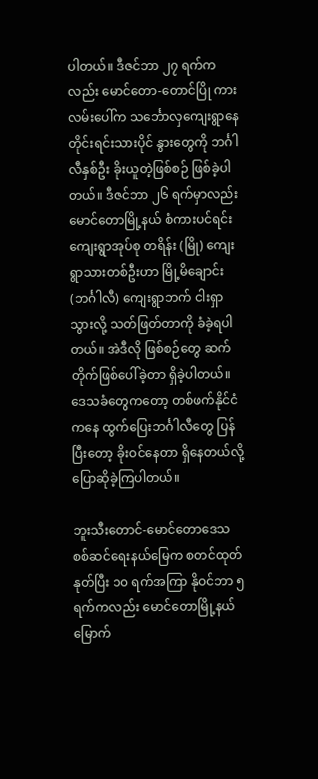ပါတယ်။ ဒီဇင်ဘာ ၂၇ ရက်ကလည်း မောင်တော-တောင်ပြို ကားလမ်းပေါ်က သင်္ဘောလှကျေးရွာနေ တိုင်းရင်းသားပိုင် နွားတွေကို ဘင်္ဂါလီနှစ်ဦး ခိုးယူတဲ့ဖြစ်စဉ် ဖြစ်ခဲ့ပါတယ်။ ဒီဇင်ဘာ ၂၆ ရက်မှာလည်း မောင်တောမြို့နယ် စံကားပင်ရင်းကျေးရွာအုပ်စု တရိန်း (မြို) ကျေးရွာသားတစ်ဦးဟာ မြို့မိချောင်း  (ဘင်္ဂါလီ) ကျေးရွာဘက် ငါးရှာသွားလို့ သတ်ဖြတ်တာကို ခံခဲ့ရပါတယ်။ အဲဒီလို ဖြစ်စဉ်တွေ ဆက်တိုက်ဖြစ်ပေါ်ခဲ့တာ ရှိခဲ့ပါတယ်။ ဒေသခံတွေကတော့ တစ်ဖက်နိုင်ငံကနေ ထွက်ပြေးဘင်္ဂါလီတွေ ပြန်ပြီးတော့ ခိုးဝင်နေတာ ရှိနေတယ်လို့ ပြောဆိုခဲ့ကြပါတယ်။

ဘူးသီးတောင်-မောင်တောဒေသ စစ်ဆင်ရေးနယ်မြေက စတင်ထုတ်နုတ်ပြီး ၁၀ ရက်အကြာ နိုဝင်ဘာ ၅ ရက်ကလည်း မောင်တောမြို့နယ်မြောက်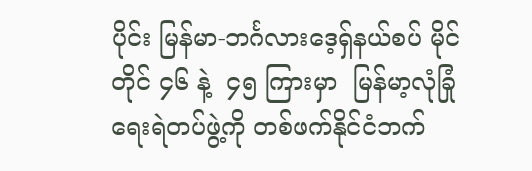ပိုင်း မြန်မာ-ဘင်္ဂလားဒေ့ရှ်နယ်စပ် မိုင်တိုင် ၄၆ နဲ့  ၄၅ ကြားမှာ  မြန်မာ့လုံခြုံရေးရဲတပ်ဖွဲ့ကို တစ်ဖက်နိုင်ငံဘက်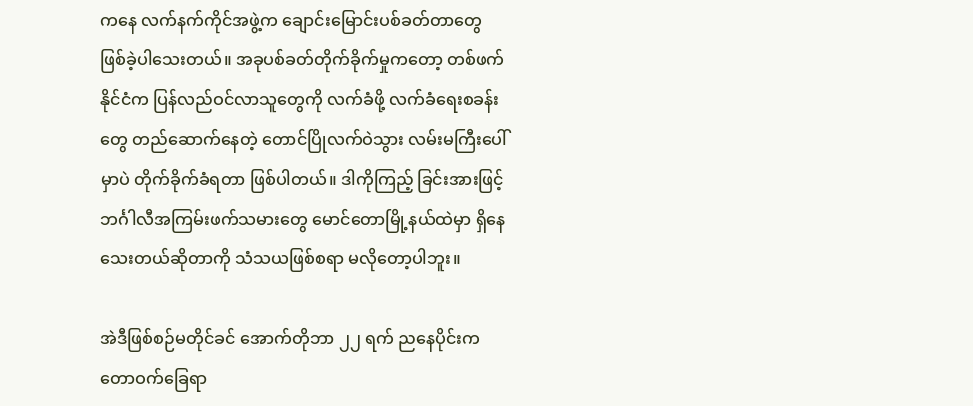ကနေ လက်နက်ကိုင်အဖွဲ့က ချောင်းမြောင်းပစ်ခတ်တာတွေ ဖြစ်ခဲ့ပါသေးတယ်။ အခုပစ်ခတ်တိုက်ခိုက်မှုကတော့ တစ်ဖက်နိုင်ငံက ပြန်လည်ဝင်လာသူတွေကို လက်ခံဖို့ လက်ခံရေးစခန်းတွေ တည်ဆောက်နေတဲ့ တောင်ပြိုလက်ဝဲသွား လမ်းမကြီးပေါ်မှာပဲ တိုက်ခိုက်ခံရတာ ဖြစ်ပါတယ်။ ဒါကိုကြည့် ခြင်းအားဖြင့် ဘင်္ဂါလီအကြမ်းဖက်သမားတွေ မောင်တောမြို့နယ်ထဲမှာ ရှိနေသေးတယ်ဆိုတာကို သံသယဖြစ်စရာ မလိုတော့ပါဘူး။

အဲဒီဖြစ်စဉ်မတိုင်ခင် အောက်တိုဘာ ၂၂ ရက် ညနေပိုင်းက တောဝက်ခြေရာ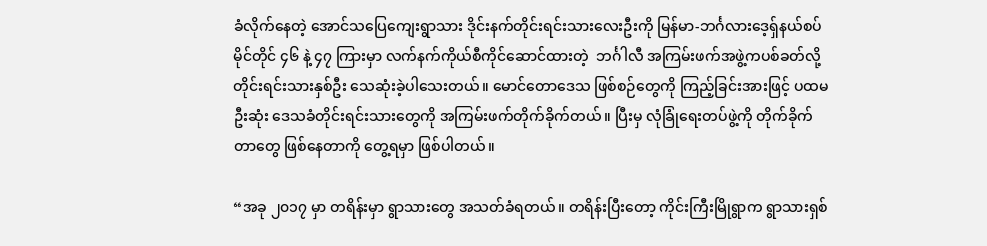ခံလိုက်နေတဲ့ အောင်သပြေကျေးရွာသား ဒိုင်းနက်တိုင်းရင်းသားလေးဦးကို မြန်မာ-ဘင်္ဂလားဒေ့ရှ်နယ်စပ် မိုင်တိုင် ၄၆ နဲ့ ၄၇ ကြားမှာ လက်နက်ကိုယ်စီကိုင်ဆောင်ထားတဲ့  ဘင်္ဂါလီ အကြမ်းဖက်အဖွဲ့ကပစ်ခတ်လို့ တိုင်းရင်းသားနှစ်ဦး သေဆုံးခဲ့ပါသေးတယ်။ မောင်တောဒေသ ဖြစ်စဉ်တွေကို ကြည့်ခြင်းအားဖြင့် ပထမဦးဆုံး ဒေသခံတိုင်းရင်းသားတွေကို အကြမ်းဖက်တိုက်ခိုက်တယ်။ ပြီးမှ လုံခြုံရေးတပ်ဖွဲ့ကို တိုက်ခိုက်တာတွေ ဖြစ်နေတာကို တွေ့ရမှာ ဖြစ်ပါတယ်။

“အခု ၂၀၁၇ မှာ တရိန်းမှာ ရွာသားတွေ အသတ်ခံရတယ်။ တရိန်းပြီးတော့ ကိုင်းကြီးမြိုရွာက ရွာသားရှစ်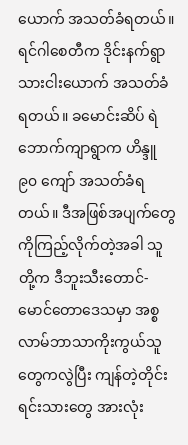ယောက် အသတ်ခံရတယ်။ ရင်ဂါစေတီက ဒိုင်းနက်ရွာသားငါးယောက် အသတ်ခံရတယ်။ ခမောင်းဆိပ် ရဲဘောက်ကျာရွာက ဟိန္ဒူ ၉၀ ကျော် အသတ်ခံရတယ်။ ဒီအဖြစ်အပျက်တွေ ကိုကြည့်လိုက်တဲ့အခါ သူတို့က ဒီဘူးသီးတောင်-မောင်တောဒေသမှာ အစ္စလာမ်ဘာသာကိုးကွယ်သူတွေကလွဲပြီး ကျန်တဲ့တိုင်းရင်းသားတွေ အားလုံး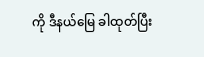ကို ဒီနယ်မြေ ခါထုတ်ပြီး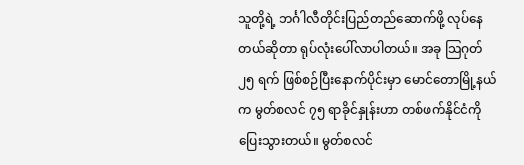သူတို့ရဲ့ ဘင်္ဂါလီတိုင်းပြည်တည်ဆောက်ဖို့ လုပ်နေတယ်ဆိုတာ ရုပ်လုံးပေါ်လာပါတယ်။ အခု သြဂုတ် ၂၅ ရက် ဖြစ်စဉ်ပြီးနောက်ပိုင်းမှာ မောင်တောမြို့နယ်က မွတ်စလင် ၇၅ ရာခိုင်နှုန်းဟာ တစ်ဖက်နိုင်ငံကို ပြေးသွားတယ်။ မွတ်စလင်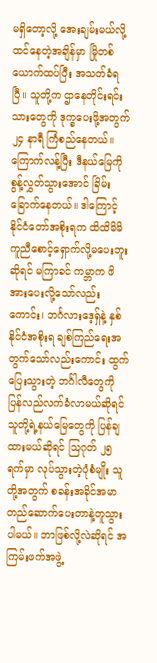မရှိတော့လို့ အေးချမ်းမယ်လို့ ထင်နေတဲ့အချိန်မှာ မြိုတစ်ယောက်ထပ်ပြီး အသတ်ခံရပြီ။ သူတို့က ဌာနေတိုင်းရင်းသားတွေကို ဒုက္ခပေးဖို့အတွက် ၂၄ နာရီ ကြံစည်နေတယ်။ ကြောက်လန့်ပြီး ဒီနယ်မြေကို စွန့်လွှတ်သွားအောင် ခြိမ်းခြောက်နေတယ်။ ဒါကြောင့် နိုင်ငံတော်အစိုးရက ထိထိမိမိ ကူညီစောင့်ရှောက်လို့မပေးဘူးဆိုရင် မကြာခင် ကမ္ဘာက ဖိအားပေးလို့သော်လည်းကောင်း၊ ဘင်္ဂလားဒေ့ရှ်နဲ့ နှစ်နိုင်ငံအစိုးရ ချစ်ကြည်ရေးအတွက်သော်လည်းကောင်း ထွက်ပြေးသွားတဲ့ ဘင်္ဂါလီတွေကို ပြန်လည်လက်ခံလာမယ်ဆိုရင် သူတို့ရဲ့နယ်မြေတွေကို ပြန်ချထားမယ်ဆိုရင် သြဂုတ် ၂၅ ရက်မှာ လုပ်သွားတဲ့ပုံစံမျိုး သူတို့အတွက် စခန်းအခိုင်အမာ တည်ဆောက်ပေးတာနဲ့တူသွားပါမယ်။ ဘာဖြစ်လို့လဲဆိုရင် အကြမ်းဖက်အဖွဲ့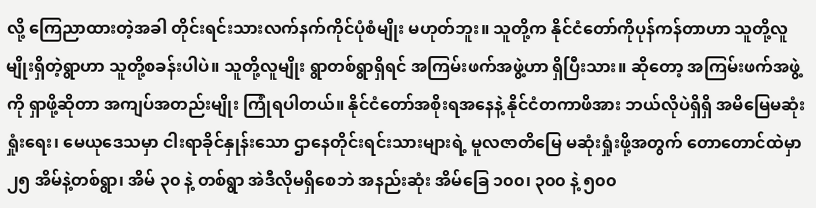လို့ ကြေညာထားတဲ့အခါ တိုင်းရင်းသားလက်နက်ကိုင်ပုံစံမျိုး မဟုတ်ဘူး။ သူတို့က နိုင်ငံတော်ကိုပုန်ကန်တာဟာ သူတို့လူမျိုးရှိတဲ့ရွာဟာ သူတို့စခန်းပါပဲ။ သူတို့လူမျိုး ရွာတစ်ရွာရှိရင် အကြမ်းဖက်အဖွဲ့ဟာ ရှိပြီးသား။ ဆိုတော့ အကြမ်းဖက်အဖွဲ့ကို ရှာဖို့ဆိုတာ အကျပ်အတည်းမျိုး ကြုံရပါတယ်။ နိုင်ငံတော်အစိုးရအနေနဲ့ နိုင်ငံတကာဖိအား ဘယ်လိုပဲရှိရှိ အမိမြေမဆုံးရှုံးရေး၊ မေယုဒေသမှာ ငါးရာခိုင်နှုန်းသော ဌာနေတိုင်းရင်းသားများရဲ့ မူလဇာတိမြေ မဆုံးရှုံးဖို့အတွက် တောတောင်ထဲမှာ ၂၅ အိမ်နဲ့တစ်ရွာ၊ အိမ် ၃၀ နဲ့ တစ်ရွာ အဲဒီလိုမရှိစေဘဲ အနည်းဆုံး အိမ်ခြေ ၁၀၀၊ ၃၀၀ နဲ့ ၅၀၀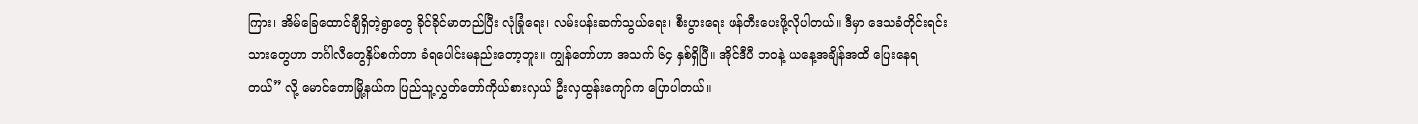ကြား၊ အိမ်ခြေထောင်ချီရှိတဲ့ရွာတွေ ခိုင်ခိုင်မာတည်ပြီး လုံခြုံရေး၊ လမ်းပန်းဆက်သွယ်ရေး၊ စီးပွားရေး ဖန်တီးပေးဖို့လိုပါတယ်။ ဒီမှာ ဒေသခံတိုင်းရင်းသားတွေဟာ ဘင်္ဂါလီတွေနှိပ်စက်တာ ခံရပေါင်းမနည်းတော့ဘူး။ ကျွန်တော်ဟာ အသက် ၆၄ နှစ်ရှိပြီ။ အိုင်ဒီပီ ဘဝနဲ့ ယနေ့အချိန်အထိ ပြေးနေရတယ်” လို့ မောင်တောမြို့နယ်က ပြည်သူ့လွှတ်တော်ကိုယ်စားလှယ် ဦးလှထွန်းကျော်က ပြောပါတယ်။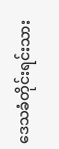ဒေသခံတိုင်းရင်းသား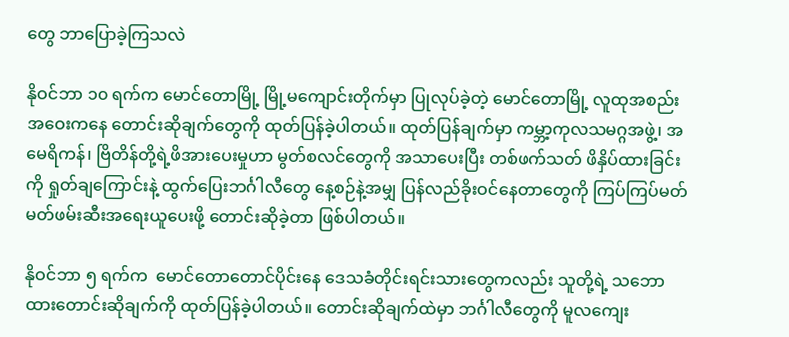တွေ ဘာပြောခဲ့ကြသလဲ

နိုဝင်ဘာ ၁၀ ရက်က မောင်တောမြို့ မြို့မကျောင်းတိုက်မှာ ပြုလုပ်ခဲ့တဲ့ မောင်တောမြို့ လူထုအစည်းအဝေးကနေ တောင်းဆိုချက်တွေကို ထုတ်ပြန်ခဲ့ပါတယ်။ ထုတ်ပြန်ချက်မှာ ကမ္ဘာ့ကုလသမဂ္ဂအဖွဲ့၊ အမေရိကန်၊ ဗြိတိန်တို့ရဲ့ဖိအားပေးမှုဟာ မွတ်စလင်တွေကို အသာပေးပြီး တစ်ဖက်သတ် ဖိနှိပ်ထားခြင်းကို ရှုတ်ချကြောင်းနဲ့ ထွက်ပြေးဘင်္ဂါလီတွေ နေ့စဉ်နဲ့အမျှ ပြန်လည်ခိုးဝင်နေတာတွေကို ကြပ်ကြပ်မတ်မတ်ဖမ်းဆီးအရေးယူပေးဖို့ တောင်းဆိုခဲ့တာ ဖြစ်ပါတယ်။

နိုဝင်ဘာ ၅ ရက်က  မောင်တောတောင်ပိုင်းနေ ဒေသခံတိုင်းရင်းသားတွေကလည်း သူတို့ရဲ့ သဘောထားတောင်းဆိုချက်ကို ထုတ်ပြန်ခဲ့ပါတယ်။ တောင်းဆိုချက်ထဲမှာ ဘင်္ဂါလီတွေကို မူလကျေး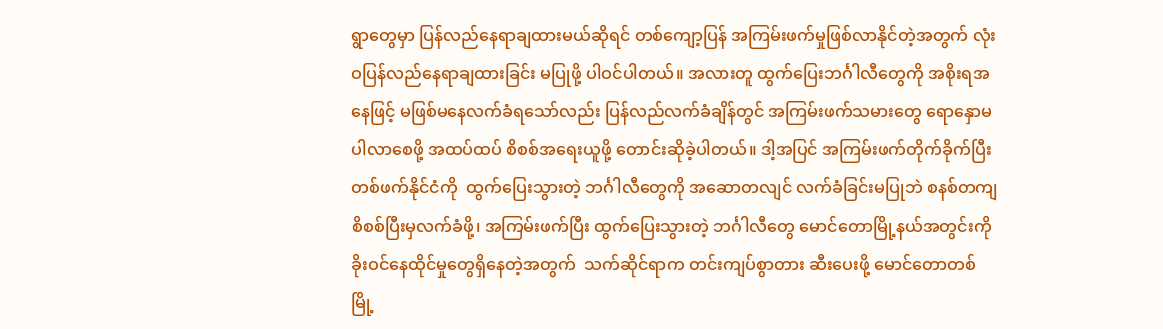ရွာတွေမှာ ပြန်လည်နေရာချထားမယ်ဆိုရင် တစ်ကျော့ပြန် အကြမ်းဖက်မှုဖြစ်လာနိုင်တဲ့အတွက် လုံးဝပြန်လည်နေရာချထားခြင်း မပြုဖို့ ပါဝင်ပါတယ်။ အလားတူ ထွက်ပြေးဘင်္ဂါလီတွေကို အစိုးရအနေဖြင့် မဖြစ်မနေလက်ခံရသော်လည်း ပြန်လည်လက်ခံချိန်တွင် အကြမ်းဖက်သမားတွေ ရောနှောမပါလာစေဖို့ အထပ်ထပ် စိစစ်အရေးယူဖို့ တောင်းဆိုခဲ့ပါတယ်။ ဒါ့အပြင် အကြမ်းဖက်တိုက်ခိုက်ပြီး တစ်ဖက်နိုင်ငံကို  ထွက်ပြေးသွားတဲ့ ဘင်္ဂါလီတွေကို အဆောတလျင် လက်ခံခြင်းမပြုဘဲ စနစ်တကျ စိစစ်ပြီးမှလက်ခံဖို့၊ အကြမ်းဖက်ပြီး ထွက်ပြေးသွားတဲ့ ဘင်္ဂါလီတွေ မောင်တောမြို့နယ်အတွင်းကို ခိုးဝင်နေထိုင်မှုတွေရှိနေတဲ့အတွက်  သက်ဆိုင်ရာက တင်းကျပ်စွာတား ဆီးပေးဖို့ မောင်တောတစ်မြို့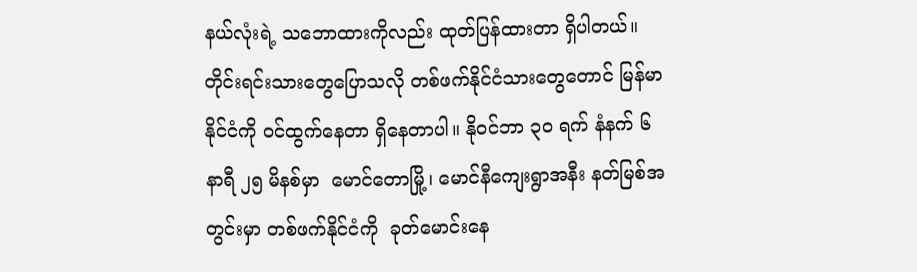နယ်လုံးရဲ့ သဘောထားကိုလည်း ထုတ်ပြန်ထားတာ ရှိပါတယ်။ တိုင်းရင်းသားတွေပြောသလို တစ်ဖက်နိုင်ငံသားတွေတောင် မြန်မာနိုင်ငံကို ဝင်ထွက်နေတာ ရှိနေတာပါ။ နိုဝင်ဘာ ၃၀ ရက် နံနက် ၆ နာရီ ၂၅ မိနစ်မှာ  မောင်တောမြို့၊ မောင်နီကျေးရွာအနီး နတ်မြစ်အတွင်းမှာ တစ်ဖက်နိုင်ငံကို  ခုတ်မောင်းနေ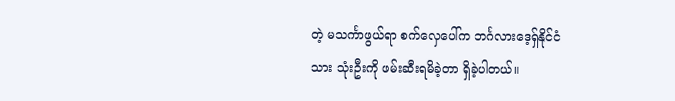တဲ့ မသင်္ကာဖွယ်ရာ စက်လှေပေါ်က ဘင်္ဂလားဒေ့ရှ်နိုင်ငံသား သုံးဦးကို ဖမ်းဆီးရမိခဲ့တာ ရှိခဲ့ပါတယ်။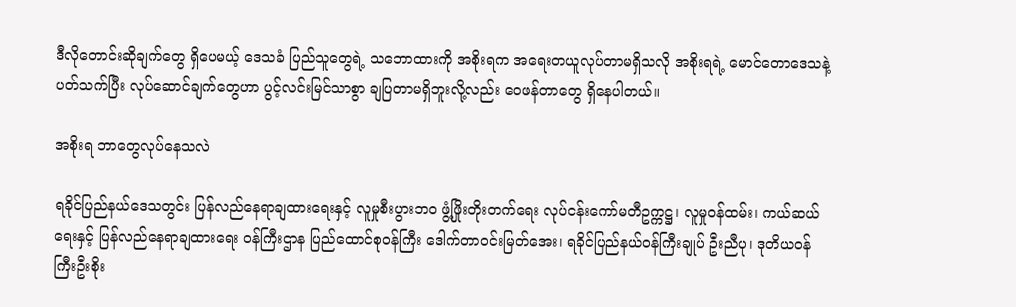ဒီလိုတောင်းဆိုချက်တွေ ရှိပေမယ့် ဒေသခံ ပြည်သူတွေရဲ့ သဘောထားကို အစိုးရက အရေးတယူလုပ်တာမရှိသလို အစိုးရရဲ့ မောင်တောဒေသနဲ့ပတ်သက်ပြီး လုပ်ဆောင်ချက်တွေဟာ ပွင့်လင်းမြင်သာစွာ ချပြတာမရှိဘူးလို့လည်း ဝေဖန်တာတွေ ရှိနေပါတယ်။

အစိုးရ ဘာတွေလုပ်နေသလဲ

ရခိုင်ပြည်နယ်ဒေသတွင်း ပြန်လည်နေရာချထားရေးနှင့် လူမှုစီးပွားဘ၀ ဖွံ့ဖြိုးတိုးတက်ရေး လုပ်ငန်းကော်မတီဥက္ကဋ္ဌ၊ လူမှုဝန်ထမ်း၊ ကယ်ဆယ်ရေးနှင့် ပြန်လည်နေရာချထားရေး ဝန်ကြီးဌာန ပြည်ထောင်စုဝန်ကြီး ဒေါက်တာဝင်းမြတ်အေး၊ ရခိုင်ပြည်နယ်ဝန်ကြီးချုပ် ဦးညီပု၊ ဒုတိယဝန်ကြီးဦးစိုး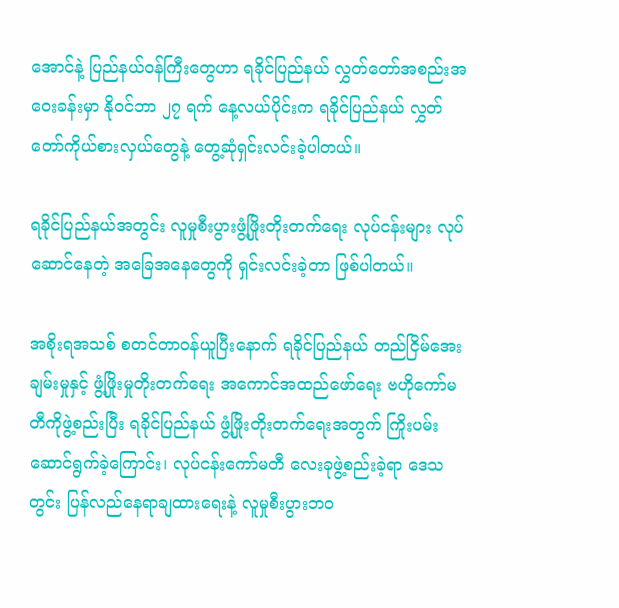အောင်နဲ့ ပြည်နယ်ဝန်ကြီးတွေဟာ ရခိုင်ပြည်နယ် လွှတ်တော်အစည်းအဝေးခန်းမှာ နိုဝင်ဘာ ၂၇ ရက် နေ့လယ်ပိုင်းက ရခိုင်ပြည်နယ် လွှတ်တော်ကိုယ်စားလှယ်တွေနဲ့ တွေ့ဆုံရှင်းလင်းခဲ့ပါတယ်။

ရခိုင်ပြည်နယ်အတွင်း လူမှုစီးပွားဖွံ့ဖြိုးတိုးတက်ရေး လုပ်ငန်းများ လုပ်ဆောင်နေတဲ့ အခြေအနေတွေကို ရှင်းလင်းခဲ့တာ ဖြစ်ပါတယ်။

အစိုးရအသစ် စတင်တာဝန်ယူပြီးနောက် ရခိုင်ပြည်နယ် တည်ငြိမ်အေးချမ်းမှုနှင့် ဖွံ့ဖြိုးမှုတိုးတက်ရေး အကောင်အထည်ဖော်ရေး ဗဟိုကော်မတီကိုဖွဲ့စည်းပြီး ရခိုင်ပြည်နယ် ဖွံ့ဖြိုးတိုးတက်ရေးအတွက် ကြိုးပမ်းဆောင်ရွက်ခဲ့ကြောင်း၊ လုပ်ငန်းကော်မတီ လေးခုဖွဲ့စည်းခဲ့ရာ ဒေသတွင်း ပြန်လည်နေရာချထားရေးနဲ့ လူမှုစီးပွားဘ၀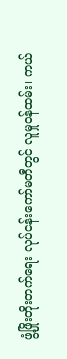ဖွံ့ဖြိုးတိုးတက်ရေး လုပ်ငန်းကော်မတီတွင် လူမှုဝန်ထမ်း၊ ကယ်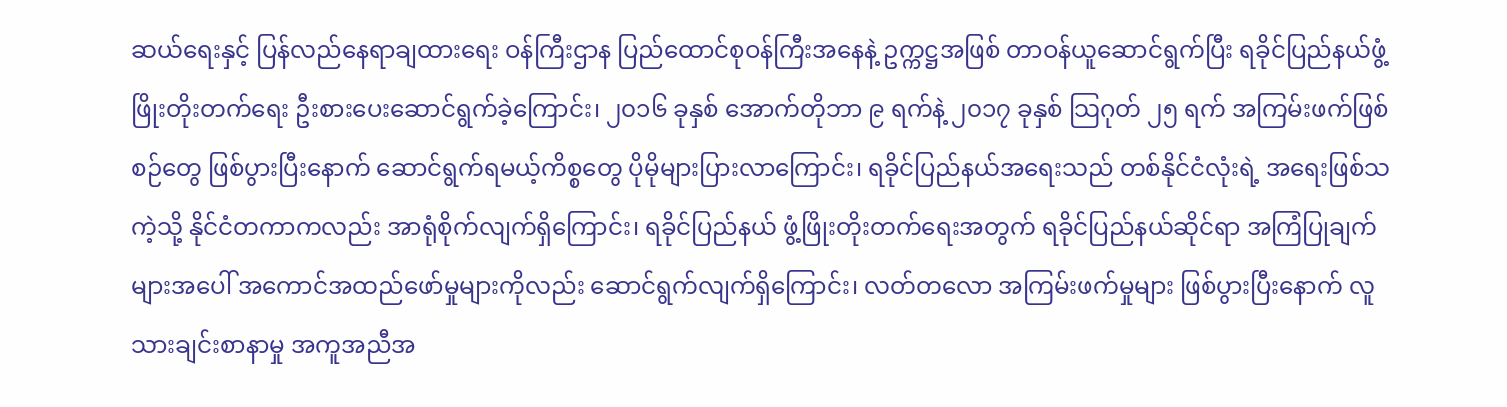ဆယ်ရေးနှင့် ပြန်လည်နေရာချထားရေး ဝန်ကြီးဌာန ပြည်ထောင်စုဝန်ကြီးအနေနဲ့ ဥက္ကဋ္ဌအဖြစ် တာဝန်ယူဆောင်ရွက်ပြီး ရခိုင်ပြည်နယ်ဖွံ့ဖြိုးတိုးတက်ရေး ဦးစားပေးဆောင်ရွက်ခဲ့ကြောင်း၊ ၂၀၁၆ ခုနှစ် အောက်တိုဘာ ၉ ရက်နဲ့ ၂၀၁၇ ခုနှစ် သြဂုတ် ၂၅ ရက် အကြမ်းဖက်ဖြစ်စဉ်တွေ ဖြစ်ပွားပြီးနောက် ဆောင်ရွက်ရမယ့်ကိစ္စတွေ ပိုမိုများပြားလာကြောင်း၊ ရခိုင်ပြည်နယ်အရေးသည် တစ်နိုင်ငံလုံးရဲ့ အရေးဖြစ်သကဲ့သို့ နိုင်ငံတကာကလည်း အာရုံစိုက်လျက်ရှိကြောင်း၊ ရခိုင်ပြည်နယ် ဖွံ့ဖြိုးတိုးတက်ရေးအတွက် ရခိုင်ပြည်နယ်ဆိုင်ရာ အကြံပြုချက်များအပေါ် အကောင်အထည်ဖော်မှုများကိုလည်း ဆောင်ရွက်လျက်ရှိကြောင်း၊ လတ်တလော အကြမ်းဖက်မှုများ ဖြစ်ပွားပြီးနောက် လူသားချင်းစာနာမှု အကူအညီအ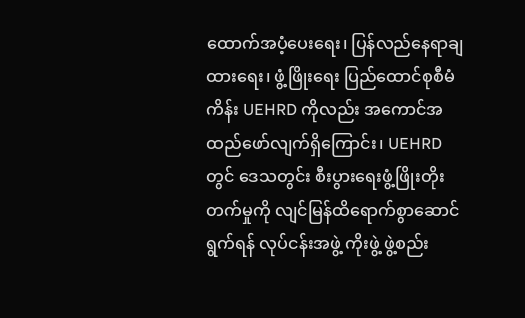ထောက်အပံ့ပေးရေး၊ ပြန်လည်နေရာချထားရေး၊ ဖွံ့ဖြိုးရေး ပြည်ထောင်စုစီမံကိန်း UEHRD ကိုလည်း အကောင်အထည်ဖော်လျက်ရှိကြောင်း၊ UEHRD တွင် ဒေသတွင်း စီးပွားရေးဖွံ့ဖြိုးတိုးတက်မှုကို လျင်မြန်ထိရောက်စွာဆောင်ရွက်ရန် လုပ်ငန်းအဖွဲ့ ကိုးဖွဲ့ ဖွဲ့စည်း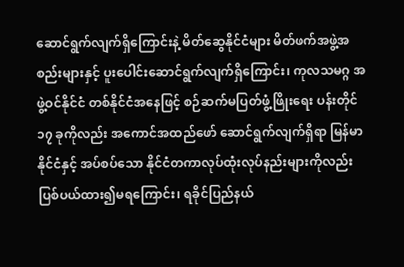ဆောင်ရွက်လျက်ရှိကြောင်းနဲ့ မိတ်ဆွေနိုင်ငံများ မိတ်ဖက်အဖွဲ့အစည်းများနှင့် ပူးပေါင်းဆောင်ရွက်လျက်ရှိကြောင်း၊ ကုလသမဂ္ဂ အဖွဲ့ဝင်နိုင်ငံ တစ်နိုင်ငံအနေဖြင့် စဉ်ဆက်မပြတ်ဖွံ့ဖြိုးရေး ပန်းတိုင် ၁၇ ခုကိုလည်း အကောင်အထည်ဖော် ဆောင်ရွက်လျက်ရှိရာ မြန်မာနိုင်ငံနှင့် အပ်စပ်သော နိုင်ငံတကာလုပ်ထုံးလုပ်နည်းများကိုလည်း ပြစ်ပယ်ထား၍မရကြောင်း၊ ရခိုင်ပြည်နယ်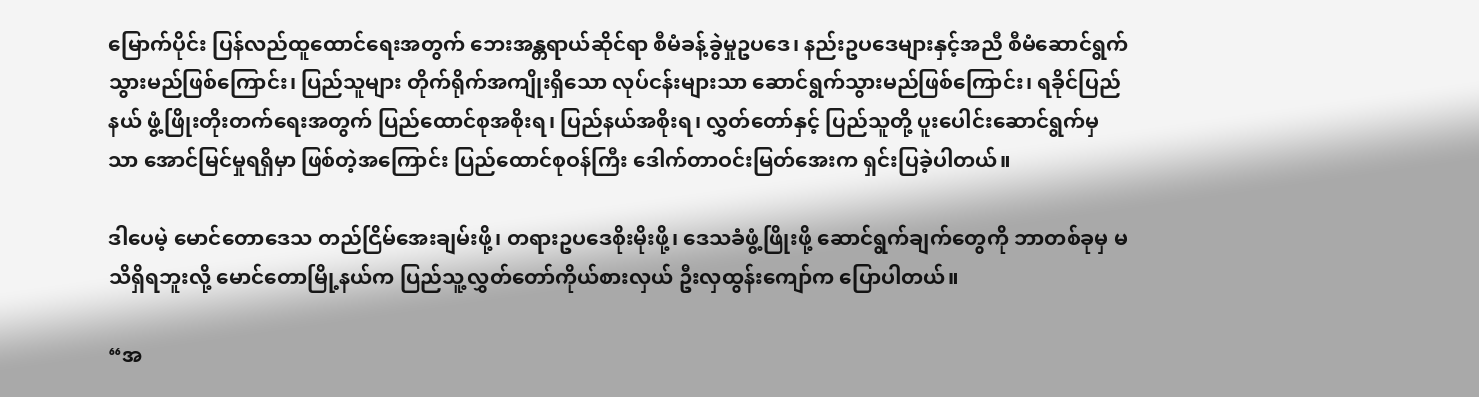မြောက်ပိုင်း ပြန်လည်ထူထောင်ရေးအတွက် ဘေးအန္တရာယ်ဆိုင်ရာ စီမံခန့်ခွဲမှုဥပဒေ၊ နည်းဥပဒေများနှင့်အညီ စီမံဆောင်ရွက်သွားမည်ဖြစ်ကြောင်း၊ ပြည်သူများ တိုက်ရိုက်အကျိုးရှိသော လုပ်ငန်းများသာ ဆောင်ရွက်သွားမည်ဖြစ်ကြောင်း၊ ရခိုင်ပြည်နယ် ဖွံ့ဖြိုးတိုးတက်ရေးအတွက် ပြည်ထောင်စုအစိုးရ၊ ပြည်နယ်အစိုးရ၊ လွှတ်တော်နှင့် ပြည်သူတို့ ပူးပေါင်းဆောင်ရွက်မှသာ အောင်မြင်မှုရရှိမှာ ဖြစ်တဲ့အကြောင်း ပြည်ထောင်စုဝန်ကြီး ဒေါက်တာဝင်းမြတ်အေးက ရှင်းပြခဲ့ပါတယ်။

ဒါပေမဲ့ မောင်တောဒေသ တည်ငြိမ်အေးချမ်းဖို့၊ တရားဥပဒေစိုးမိုးဖို့၊ ဒေသခံဖွံ့ဖြိုးဖို့ ဆောင်ရွက်ချက်တွေကို ဘာတစ်ခုမှ မသိရှိရဘူးလို့ မောင်တောမြို့နယ်က ပြည်သူ့လွှတ်တော်ကိုယ်စားလှယ် ဦးလှထွန်းကျော်က ပြောပါတယ်။

“အ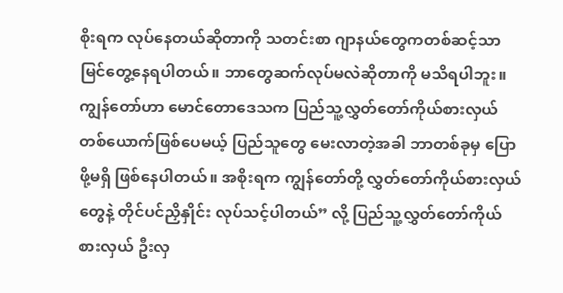စိုးရက လုပ်နေတယ်ဆိုတာကို သတင်းစာ ဂျာနယ်တွေကတစ်ဆင့်သာ မြင်တွေ့နေရပါတယ်။ ဘာတွေဆက်လုပ်မလဲဆိုတာကို မသိရပါဘူး။ ကျွန်တော်ဟာ မောင်တောဒေသက ပြည်သူ့လွှတ်တော်ကိုယ်စားလှယ် တစ်ယောက်ဖြစ်ပေမယ့် ပြည်သူတွေ မေးလာတဲ့အခါ ဘာတစ်ခုမှ ပြောဖို့မရှိ ဖြစ်နေပါတယ်။ အစိုးရက ကျွန်တော်တို့ လွှတ်တော်ကိုယ်စားလှယ်တွေနဲ့ တိုင်ပင်ညှိနှိုင်း လုပ်သင့်ပါတယ်” လို့ ပြည်သူ့လွှတ်တော်ကိုယ်စားလှယ် ဦးလှ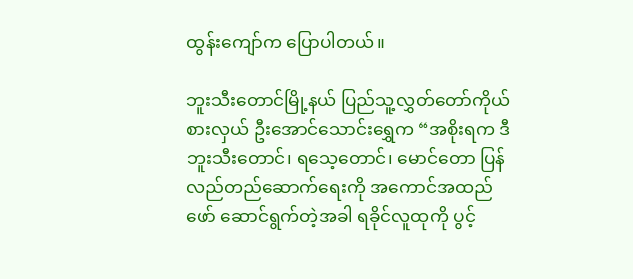ထွန်းကျော်က ပြောပါတယ်။

ဘူးသီးတောင်မြို့နယ် ပြည်သူ့လွှတ်တော်ကိုယ်စားလှယ် ဦးအောင်သောင်းရွှေက “အစိုးရက ဒီဘူးသီးတောင်၊ ရသေ့တောင်၊ မောင်တော ပြန်လည်တည်ဆောက်ရေးကို အကောင်အထည်ဖော် ဆောင်ရွက်တဲ့အခါ ရခိုင်လူထုကို ပွင့်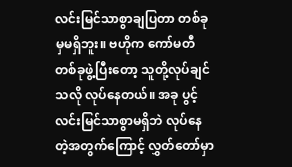လင်းမြင်သာစွာချပြတာ တစ်ခုမှမရှိဘူး။ ဗဟိုက ကော်မတီတစ်ခုဖွဲ့ပြီးတော့ သူတို့လုပ်ချင်သလို လုပ်နေတယ်။ အခု ပွင့်လင်းမြင်သာစွာမရှိဘဲ လုပ်နေတဲ့အတွက်ကြောင့် လွှတ်တော်မှာ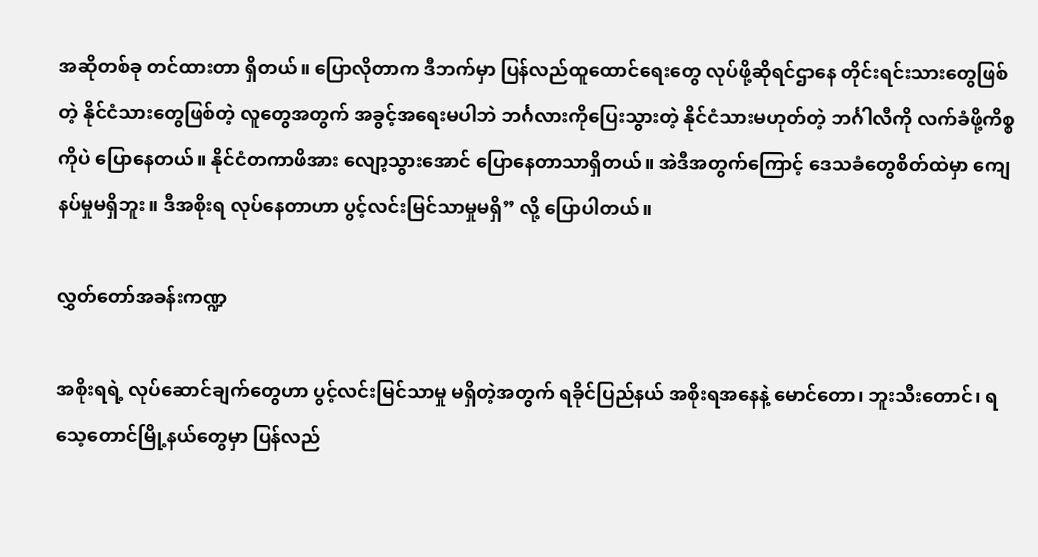အဆိုတစ်ခု တင်ထားတာ ရှိတယ်။ ပြောလိုတာက ဒီဘက်မှာ ပြန်လည်ထူထောင်ရေးတွေ လုပ်ဖို့ဆိုရင်ဌာနေ တိုင်းရင်းသားတွေဖြစ်တဲ့ နိုင်ငံသားတွေဖြစ်တဲ့ လူတွေအတွက် အခွင့်အရေးမပါဘဲ ဘင်္ဂလားကိုပြေးသွားတဲ့ နိုင်ငံသားမဟုတ်တဲ့ ဘင်္ဂါလီကို လက်ခံဖို့ကိစ္စကိုပဲ ပြောနေတယ်။ နိုင်ငံတကာဖိအား လျော့သွားအောင် ပြောနေတာသာရှိတယ်။ အဲဒီအတွက်ကြောင့် ဒေသခံတွေစိတ်ထဲမှာ ကျေနပ်မှုမရှိဘူး။ ဒီအစိုးရ လုပ်နေတာဟာ ပွင့်လင်းမြင်သာမှုမရှိ” လို့ ပြောပါတယ်။

လွှတ်တော်အခန်းကဏ္ဍ

အစိုးရရဲ့ လုပ်ဆောင်ချက်တွေဟာ ပွင့်လင်းမြင်သာမှု မရှိတဲ့အတွက် ရခိုင်ပြည်နယ် အစိုးရအနေနဲ့ မောင်တော၊ ဘူးသီးတောင်၊ ရသေ့တောင်မြို့နယ်တွေမှာ ပြန်လည်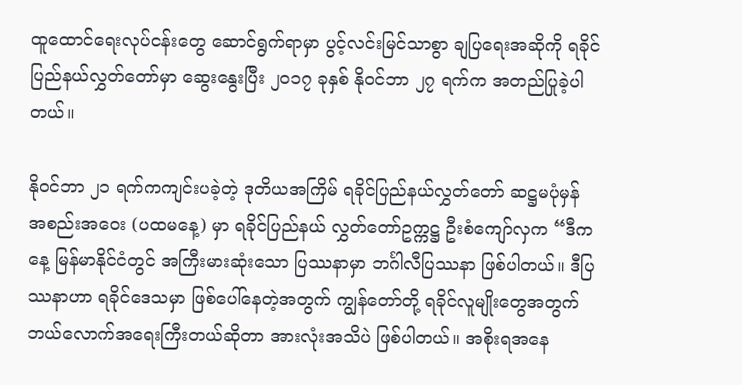ထူထောင်ရေးလုပ်ငန်းတွေ ဆောင်ရွက်ရာမှာ ပွင့်လင်းမြင်သာစွာ ချပြရေးအဆိုကို ရခိုင်ပြည်နယ်လွှတ်တော်မှာ ဆွေးနွေးပြီး ၂၀၁၇ ခုနှစ် နိုဝင်ဘာ ၂၇ ရက်က အတည်ပြုခဲ့ပါတယ်။

နိုဝင်ဘာ ၂၁ ရက်ကကျင်းပခဲ့တဲ့ ဒုတိယအကြိမ် ရခိုင်ပြည်နယ်လွှတ်တော် ဆဋ္ဌမပုံမှန် အစည်းအဝေး (ပထမနေ့) မှာ ရခိုင်ပြည်နယ် လွှတ်တော်ဥက္ကဋ္ဌ ဦးစံကျော်လှက “ဒီကနေ့ မြန်မာနိုင်ငံတွင် အကြီးမားဆုံးသော ပြဿနာမှာ ဘင်္ဂါလီပြဿနာ ဖြစ်ပါတယ်။ ဒီပြဿနာဟာ ရခိုင်ဒေသမှာ ဖြစ်ပေါ်နေတဲ့အတွက် ကျွန်တော်တို့ ရခိုင်လူမျိုးတွေအတွက် ဘယ်လောက်အရေးကြီးတယ်ဆိုတာ အားလုံးအသိပဲ ဖြစ်ပါတယ်။ အစိုးရအနေ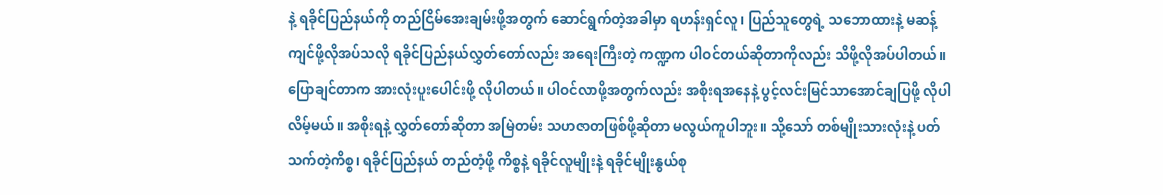နဲ့ ရခိုင်ပြည်နယ်ကို တည်ငြိမ်အေးချမ်းဖို့အတွက် ဆောင်ရွက်တဲ့အခါမှာ ရဟန်းရှင်လူ၊ ပြည်သူတွေရဲ့ သဘောထားနဲ့ မဆန့်ကျင်ဖို့လိုအပ်သလို ရခိုင်ပြည်နယ်လွှတ်တော်လည်း အရေးကြီးတဲ့ ကဏ္ဍက ပါဝင်တယ်ဆိုတာကိုလည်း သိဖို့လိုအပ်ပါတယ်။ ပြောချင်တာက အားလုံးပူးပေါင်းဖို့ လိုပါတယ်။ ပါဝင်လာဖို့အတွက်လည်း အစိုးရအနေနဲ့ ပွင့်လင်းမြင်သာအောင်ချပြဖို့ လိုပါလိမ့်မယ်။ အစိုးရနဲ့ လွှတ်တော်ဆိုတာ အမြဲတမ်း သဟဇာတဖြစ်ဖို့ဆိုတာ မလွယ်ကူပါဘူး။ သို့သော် တစ်မျိုးသားလုံးနဲ့ ပတ်သက်တဲ့ကိစ္စ၊ ရခိုင်ပြည်နယ် တည်တံ့ဖို့ ကိစ္စနဲ့ ရခိုင်လူမျိုးနဲ့ ရခိုင်မျိုးနွယ်စု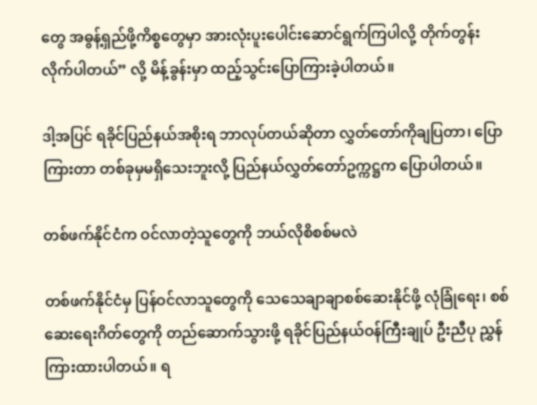တွေ အဓွန့်ရှည်ဖို့ကိစ္စတွေမှာ အားလုံးပူးပေါင်းဆောင်ရွက်ကြပါလို့ တိုက်တွန်းလိုက်ပါတယ်” လို့ မိန့်ခွန်းမှာ ထည့်သွင်းပြောကြားခဲ့ပါတယ်။

ဒါ့အပြင် ရခိုင်ပြည်နယ်အစိုးရ ဘာလုပ်တယ်ဆိုတာ လွှတ်တော်ကိုချပြတာ၊ ပြောကြားတာ တစ်ခုမှမရှိသေးဘူးလို့ ပြည်နယ်လွှတ်တော်ဥက္ကဋ္ဌက ပြောပါတယ်။

တစ်ဖက်နိုင်ငံက ဝင်လာတဲ့သူတွေကို ဘယ်လိုစိစစ်မလဲ

တစ်ဖက်နိုင်ငံမှ ပြန်ဝင်လာသူတွေကို သေသေချာချာစစ်ဆေးနိုင်ဖို့ လုံခြုံရေး၊ စစ်ဆေးရေးဂိတ်တွေကို တည်ဆောက်သွားဖို့ ရခိုင်ပြည်နယ်ဝန်ကြီးချုပ် ဦးညီပု ညွှန်ကြားထားပါတယ်။ ရ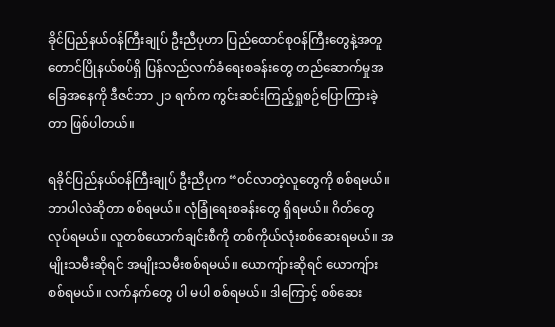ခိုင်ပြည်နယ်ဝန်ကြီးချုပ် ဦးညီပုဟာ ပြည်ထောင်စုဝန်ကြီးတွေနဲ့အတူ တောင်ပြိုနယ်စပ်ရှိ ပြန်လည်လက်ခံရေးစခန်းတွေ တည်ဆောက်မှုအခြေအနေကို ဒီဇင်ဘာ ၂၁ ရက်က ကွင်းဆင်းကြည့်ရှုစဉ်ပြောကြားခဲ့တာ ဖြစ်ပါတယ်။

ရခိုင်ပြည်နယ်ဝန်ကြီးချုပ် ဦးညီပုက “ဝင်လာတဲ့လူတွေကို စစ်ရမယ်။ ဘာပါလဲဆိုတာ စစ်ရမယ်။ လုံခြုံရေးစခန်းတွေ ရှိရမယ်။ ဂိတ်တွေလုပ်ရမယ်။ လူတစ်ယောက်ချင်းစီကို တစ်ကိုယ်လုံးစစ်ဆေးရမယ်။ အမျိုးသမီးဆိုရင် အမျိုးသမီးစစ်ရမယ်။ ယောကျ်ားဆိုရင် ယောကျ်ားစစ်ရမယ်။ လက်နက်တွေ ပါ မပါ စစ်ရမယ်။ ဒါကြောင့် စစ်ဆေး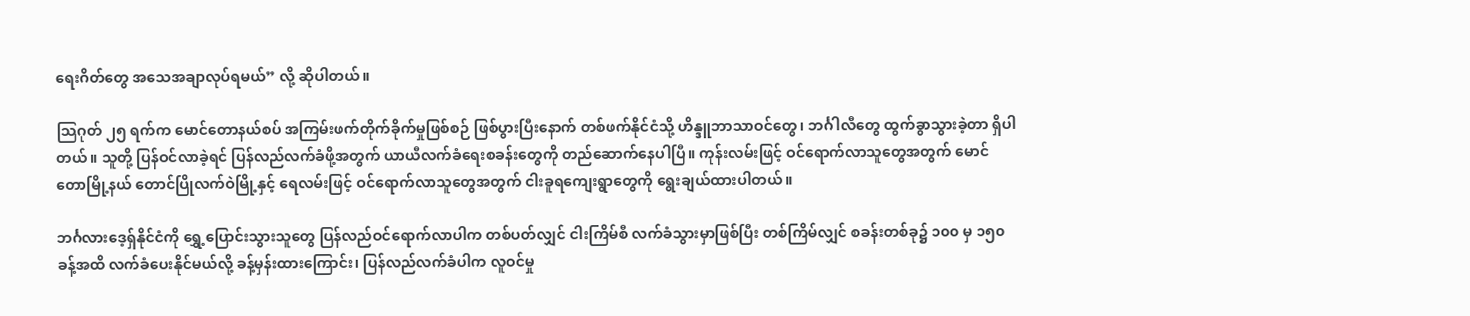ရေးဂိတ်တွေ အသေအချာလုပ်ရမယ်” လို့ ဆိုပါတယ်။

သြဂုတ် ၂၅ ရက်က မောင်တောနယ်စပ် အကြမ်းဖက်တိုက်ခိုက်မှုဖြစ်စဉ် ဖြစ်ပွားပြီးနောက် တစ်ဖက်နိုင်ငံသို့ ဟိန္ဒူဘာသာဝင်တွေ၊ ဘင်္ဂါလီတွေ ထွက်ခွာသွားခဲ့တာ ရှိပါတယ်။ သူတို့ ပြန်ဝင်လာခဲ့ရင် ပြန်လည်လက်ခံဖို့အတွက် ယာယီလက်ခံရေးစခန်းတွေကို တည်ဆောက်နေပါပြီ။ ကုန်းလမ်းဖြင့် ဝင်ရောက်လာသူတွေအတွက် မောင်တောမြို့နယ် တောင်ပြိုလက်ဝဲမြို့နှင့် ရေလမ်းဖြင့် ဝင်ရောက်လာသူတွေအတွက် ငါးခူရကျေးရွာတွေကို ရွေးချယ်ထားပါတယ်။

ဘင်္ဂလားဒေ့ရှ်နိုင်ငံကို ရွှေ့ပြောင်းသွားသူတွေ ပြန်လည်ဝင်ရောက်လာပါက တစ်ပတ်လျှင် ငါးကြိမ်စီ လက်ခံသွားမှာဖြစ်ပြီး တစ်ကြိမ်လျှင် စခန်းတစ်ခု၌ ၁၀၀ မှ ၁၅၀ ခန့်အထိ လက်ခံပေးနိုင်မယ်လို့ ခန့်မှန်းထားကြောင်း၊ ပြန်လည်လက်ခံပါက လူဝင်မှု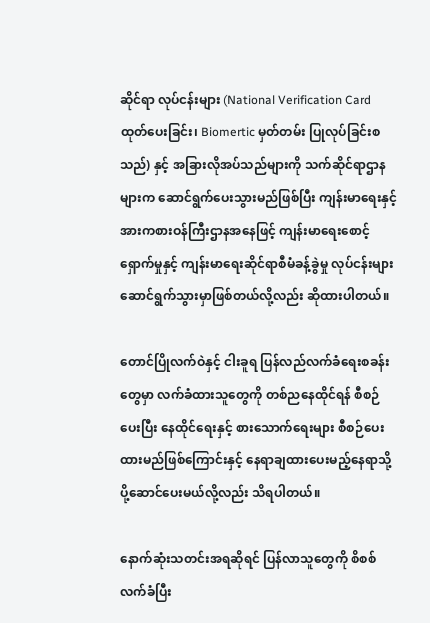ဆိုင်ရာ လုပ်ငန်းများ (National Verification Card ထုတ်ပေးခြင်း၊ Biomertic မှတ်တမ်း ပြုလုပ်ခြင်းစသည်) နှင့် အခြားလိုအပ်သည်များကို သက်ဆိုင်ရာဌာနများက ဆောင်ရွက်ပေးသွားမည်ဖြစ်ပြီး ကျန်းမာရေးနှင့် အားကစားဝန်ကြီးဌာနအနေဖြင့် ကျန်းမာရေးစောင့်ရှောက်မှုနှင့် ကျန်းမာရေးဆိုင်ရာစီမံခန့်ခွဲမှု လုပ်ငန်းများ ဆောင်ရွက်သွားမှာဖြစ်တယ်လို့လည်း ဆိုထားပါတယ်။

တောင်ပြိုလက်ဝဲနှင့် ငါးခူရ ပြန်လည်လက်ခံရေးစခန်းတွေမှာ လက်ခံထားသူတွေကို တစ်ညနေထိုင်ရန် စီစဉ်ပေးပြီး နေထိုင်ရေးနှင့် စားသောက်ရေးများ စီစဉ်ပေးထားမည်ဖြစ်ကြောင်းနှင့် နေရာချထားပေးမည့်နေရာသို့ ပို့ဆောင်ပေးမယ်လို့လည်း သိရပါတယ်။

နောက်ဆုံးသတင်းအရဆိုရင် ပြန်လာသူတွေကို စိစစ်လက်ခံပြီး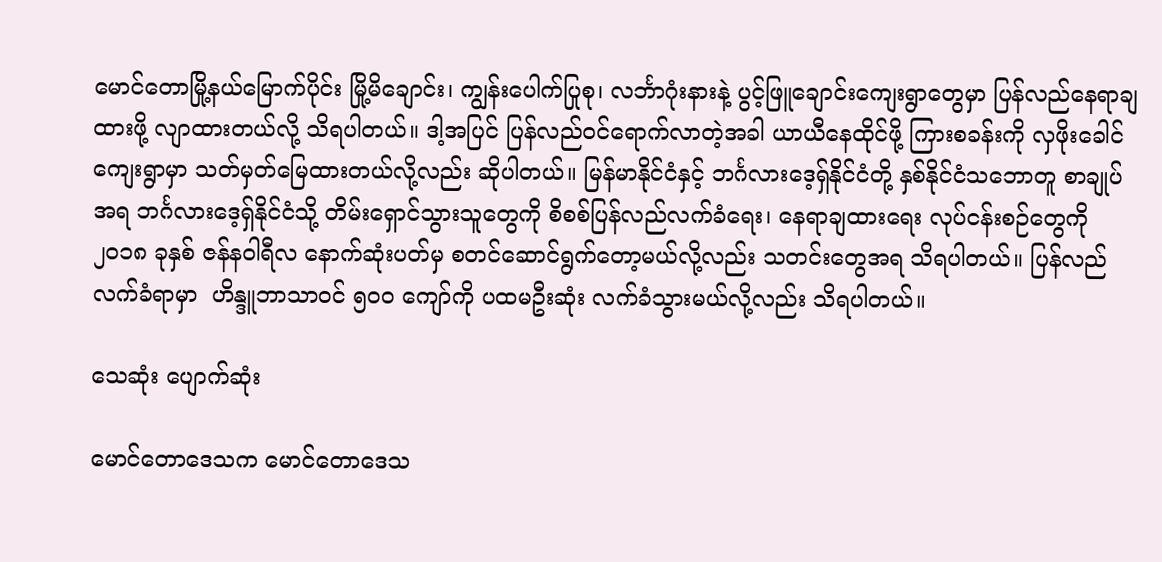မောင်တောမြို့နယ်မြောက်ပိုင်း မြို့မိချောင်း၊ ကျွန်းပေါက်ပြုစု၊ လင်္ဘာဂုံးနားနဲ့ ပွင့်ဖြူချောင်းကျေးရွာတွေမှာ ပြန်လည်နေရာချထားဖို့ လျာထားတယ်လို့ သိရပါတယ်။ ဒါ့အပြင် ပြန်လည်ဝင်ရောက်လာတဲ့အခါ ယာယီနေထိုင်ဖို့ ကြားစခန်းကို လှဖိုးခေါင်ကျေးရွာမှာ သတ်မှတ်မြေထားတယ်လို့လည်း ဆိုပါတယ်။ မြန်မာနိုင်ငံနှင့် ဘင်္ဂလားဒေ့ရှ်နိုင်ငံတို့ နှစ်နိုင်ငံသဘောတူ စာချုပ်အရ ဘင်္ဂလားဒေ့ရှ်နိုင်ငံသို့ တိမ်းရှောင်သွားသူတွေကို စိစစ်ပြန်လည်လက်ခံရေး၊ နေရာချထားရေး လုပ်ငန်းစဉ်တွေကို ၂၀၁၈ ခုနှစ် ဇန်နဝါရီလ နောက်ဆုံးပတ်မှ စတင်ဆောင်ရွက်တော့မယ်လို့လည်း သတင်းတွေအရ သိရပါတယ်။ ပြန်လည်လက်ခံရာမှာ  ဟိန္ဒူဘာသာဝင် ၅၀၀ ကျော်ကို ပထမဦးဆုံး လက်ခံသွားမယ်လို့လည်း သိရပါတယ်။

သေဆုံး ပျောက်ဆုံး

မောင်တောဒေသက မောင်တောဒေသ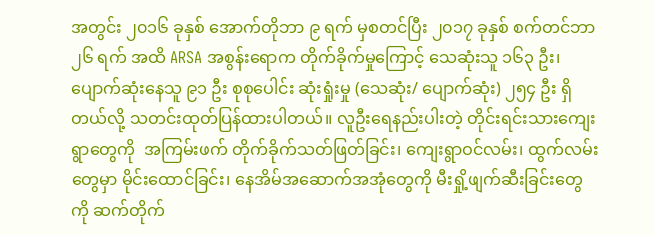အတွင်း ၂၀၁၆ ခုနှစ် အောက်တိုဘာ ၉ ရက် မှစတင်ပြီး ၂၀၁၇ ခုနှစ် စက်တင်ဘာ ၂၆ ရက် အထိ ARSA အစွန်းရောက တိုက်ခိုက်မှုကြောင့် သေဆုံးသူ ၁၆၃ ဦး၊ ပျောက်ဆုံးနေသူ ၉၁ ဦး စုစုပေါင်း ဆုံးရှုံးမှု (သေဆုံး/ ပျောက်ဆုံး) ၂၅၄ ဦး ရှိတယ်လို့ သတင်းထုတ်ပြန်ထားပါတယ်။ လူဦးရေနည်းပါးတဲ့ တိုင်းရင်းသားကျေးရွာတွေကို  အကြမ်းဖက် တိုက်ခိုက်သတ်ဖြတ်ခြင်း၊ ကျေးရွာဝင်လမ်း၊ ထွက်လမ်းတွေမှာ မိုင်းထောင်ခြင်း၊ နေအိမ်အဆောက်အအုံတွေကို မီးရှို့ဖျက်ဆီးခြင်းတွေကို ဆက်တိုက်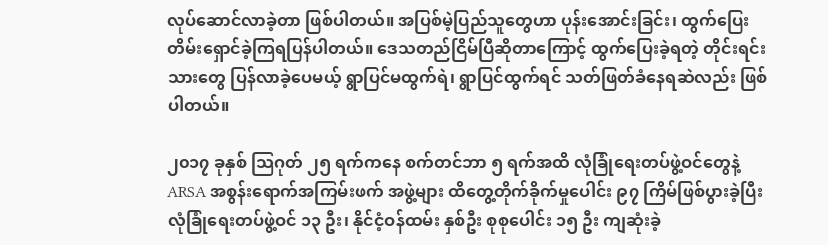လုပ်ဆောင်လာခဲ့တာ ဖြစ်ပါတယ်။ အပြစ်မဲ့ပြည်သူတွေဟာ ပုန်းအောင်းခြင်း၊ ထွက်ပြေးတိမ်းရှောင်ခဲ့ကြရပြန်ပါတယ်။ ဒေသတည်ငြိမ်ပြီဆိုတာကြောင့် ထွက်ပြေးခဲ့ရတဲ့ တိုင်းရင်းသားတွေ ပြန်လာခဲ့ပေမယ့် ရွာပြင်မထွက်ရဲ၊ ရွာပြင်ထွက်ရင် သတ်ဖြတ်ခံနေရဆဲလည်း ဖြစ်ပါတယ်။

၂၀၁၇ ခုနှစ် သြဂုတ် ၂၅ ရက်ကနေ စက်တင်ဘာ ၅ ရက်အထိ လုံခြုံရေးတပ်ဖွဲ့ဝင်တွေနဲ့ ARSA အစွန်းရောက်အကြမ်းဖက် အဖွဲ့များ ထိတွေ့တိုက်ခိုက်မှုပေါင်း ၉၇ ကြိမ်ဖြစ်ပွားခဲ့ပြီး လုံခြုံရေးတပ်ဖွဲ့ဝင် ၁၃ ဦး၊ နိုင်ငံ့ဝန်ထမ်း နှစ်ဦး စုစုပေါင်း ၁၅ ဦး ကျဆုံးခဲ့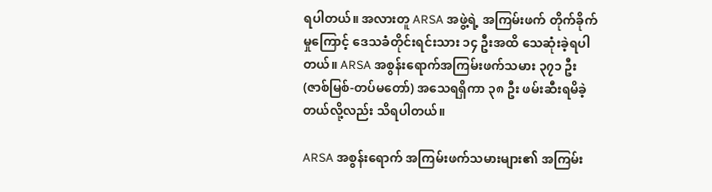ရပါတယ်။ အလားတူ ARSA အဖွဲ့ရဲ့ အကြမ်းဖက် တိုက်ခိုက်မှုကြောင့် ဒေသခံတိုင်းရင်းသား ၁၄ ဦးအထိ သေဆုံးခဲ့ရပါတယ်။ ARSA အစွန်းရောက်အကြမ်းဖက်သမား ၃၇၁ ဦး (ဇာစ်မြစ်-တပ်မတော်) အသေရရှိကာ ၃၈ ဦး ဖမ်းဆီးရမိခဲ့တယ်လို့လည်း သိရပါတယ်။

ARSA အစွန်းရောက် အကြမ်းဖက်သမားများ၏ အကြမ်း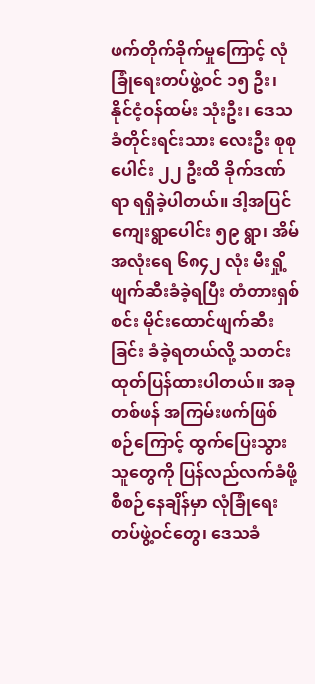ဖက်တိုက်ခိုက်မှုကြောင့် လုံခြုံရေးတပ်ဖွဲ့ဝင် ၁၅ ဦး၊ နိုင်ငံ့ဝန်ထမ်း သုံးဦး၊ ဒေသခံတိုင်းရင်းသား လေးဦး စုစုပေါင်း ၂၂ ဦးထိ ခိုက်ဒဏ်ရာ ရရှိခဲ့ပါတယ်။ ဒါ့အပြင် ကျေးရွာပေါင်း ၅၉ ရွာ၊ အိမ်အလုံးရေ ၆၈၄၂ လုံး မီးရှို့ဖျက်ဆီးခံခဲ့ရပြီး တံတားရှစ်စင်း မိုင်းထောင်ဖျက်ဆီးခြင်း ခံခဲ့ရတယ်လို့ သတင်းထုတ်ပြန်ထားပါတယ်။ အခုတစ်ဖန် အကြမ်းဖက်ဖြစ်စဉ်ကြောင့် ထွက်ပြေးသွားသူတွေကို ပြန်လည်လက်ခံဖို့စီစဉ်နေချိန်မှာ လုံခြုံရေး တပ်ဖွဲ့ဝင်တွေ၊ ဒေသခံ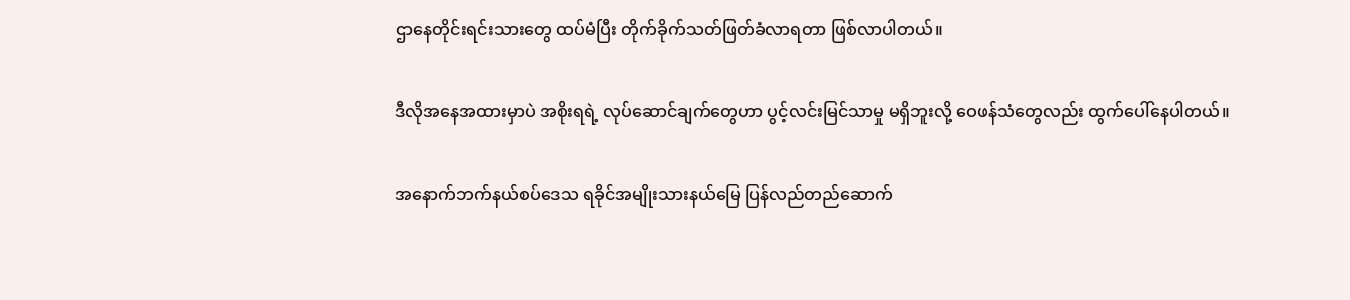ဌာနေတိုင်းရင်းသားတွေ ထပ်မံပြီး တိုက်ခိုက်သတ်ဖြတ်ခံလာရတာ ဖြစ်လာပါတယ်။

ဒီလိုအနေအထားမှာပဲ အစိုးရရဲ့ လုပ်ဆောင်ချက်တွေဟာ ပွင့်လင်းမြင်သာမှု မရှိဘူးလို့ ဝေဖန်သံတွေလည်း ထွက်ပေါ်နေပါတယ်။

အနောက်ဘက်နယ်စပ်ဒေသ ရခိုင်အမျိုးသားနယ်မြေ ပြန်လည်တည်ဆောက်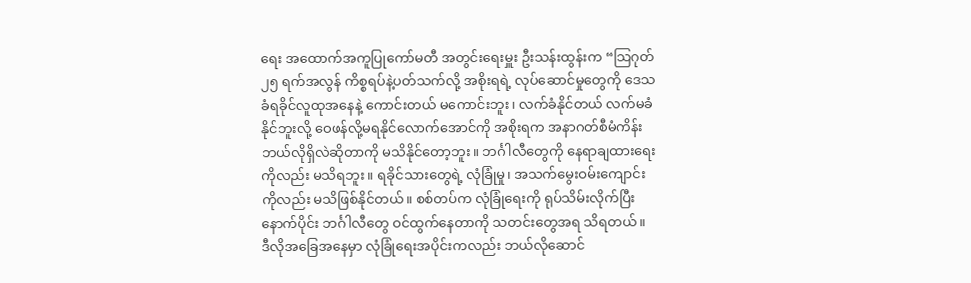ရေး အထောက်အကူပြုကော်မတီ အတွင်းရေးမှူး ဦးသန်းထွန်းက “သြဂုတ် ၂၅ ရက်အလွန် ကိစ္စရပ်နဲ့ပတ်သက်လို့ အစိုးရရဲ့ လုပ်ဆောင်မှုတွေကို ဒေသခံရခိုင်လူထုအနေနဲ့ ကောင်းတယ် မကောင်းဘူး၊ လက်ခံနိုင်တယ် လက်မခံနိုင်ဘူးလို့ ဝေဖန်လို့မရနိုင်လောက်အောင်ကို အစိုးရက အနာဂတ်စီမံကိန်း ဘယ်လိုရှိလဲဆိုတာကို မသိနိုင်တော့ဘူး။ ဘင်္ဂါလီတွေကို နေရာချထားရေးကိုလည်း မသိရဘူး။ ရခိုင်သားတွေရဲ့ လုံခြုံမှု၊ အသက်မွေးဝမ်းကျောင်းကိုလည်း မသိဖြစ်နိုင်တယ်။ စစ်တပ်က လုံခြုံရေးကို ရုပ်သိမ်းလိုက်ပြီးနောက်ပိုင်း ဘင်္ဂါလီတွေ ဝင်ထွက်နေတာကို သတင်းတွေအရ သိရတယ်။ ဒီလိုအခြေအနေမှာ လုံခြုံရေးအပိုင်းကလည်း ဘယ်လိုဆောင်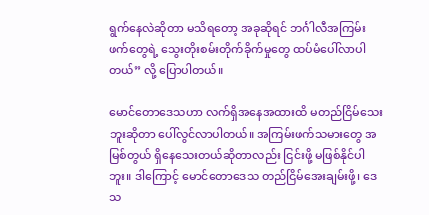ရွက်နေလဲဆိုတာ မသိရတော့ အခုဆိုရင် ဘင်္ဂါလီအကြမ်းဖက်တွေရဲ့ သွေးတိုးစမ်းတိုက်ခိုက်မှုတွေ ထပ်မံပေါ်လာပါတယ်” လို့ ပြောပါတယ်။

မောင်တောဒေသဟာ လက်ရှိအနေအထားထိ မတည်ငြိမ်သေးဘူးဆိုတာ ပေါ်လွင်လာပါတယ်။ အကြမ်းဖက်သမားတွေ အမြစ်တွယ် ရှိနေသေးတယ်ဆိုတာလည်း ငြင်းဖို့ မဖြစ်နိုင်ပါဘူး။ ဒါကြောင့် မောင်တောဒေသ တည်ငြိမ်အေးချမ်းဖို့၊ ဒေသ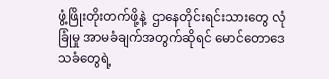ဖွံ့ဖြိုးတိုးတက်ဖို့နဲ့  ဌာနေတိုင်းရင်းသားတွေ လုံခြုံမှု အာမခံချက်အတွက်ဆိုရင် မောင်တောဒေသခံတွေရဲ့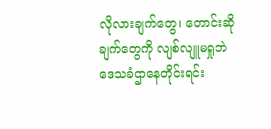လိုလားချက်တွေ၊ တောင်းဆိုချက်တွေကို လျစ်လျူမရှုဘဲ ဒေသခံဌာနေတိုင်းရင်း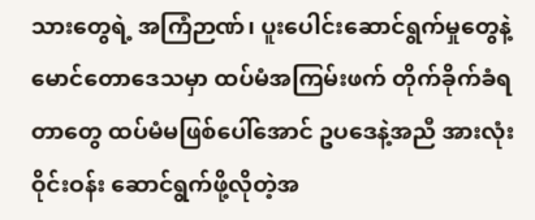သားတွေရဲ့ အကြံဉာဏ်၊ ပူးပေါင်းဆောင်ရွက်မှုတွေနဲ့ မောင်တောဒေသမှာ ထပ်မံအကြမ်းဖက် တိုက်ခိုက်ခံရတာတွေ ထပ်မံမဖြစ်ပေါ်အောင် ဥပဒေနဲ့အညီ အားလုံးဝိုင်းဝန်း ဆောင်ရွက်ဖို့လိုတဲ့အ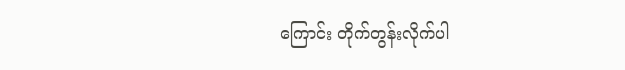ကြောင်း တိုက်တွန်းလိုက်ပါ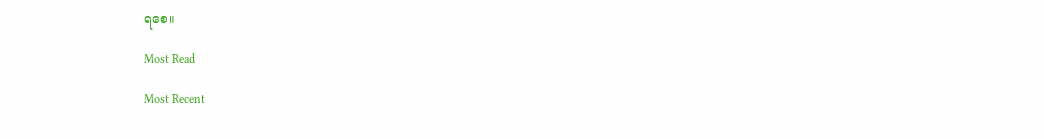ရစေ။

Most Read

Most Recent